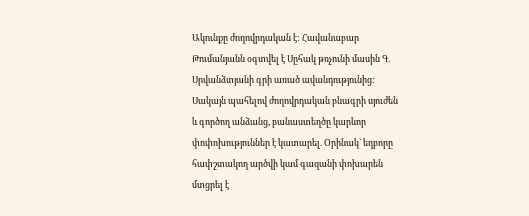Ակունքը ժողովրդական է: Հավանաբար Թումանյանն օգտվել է Սըհակ թռչունի մասին Գ. Սրվանձտյանի գրի առած ավանդությունից: Սակայն պահելով ժողովրդական բնագրի սյուժեն և գործող անձանց, բանաստեղծը կարևոր փոփոխություններ է կատարել. Օրինակ` եղբորը հափշտակող արծվի կամ գազանի փոխարեն մտցրել է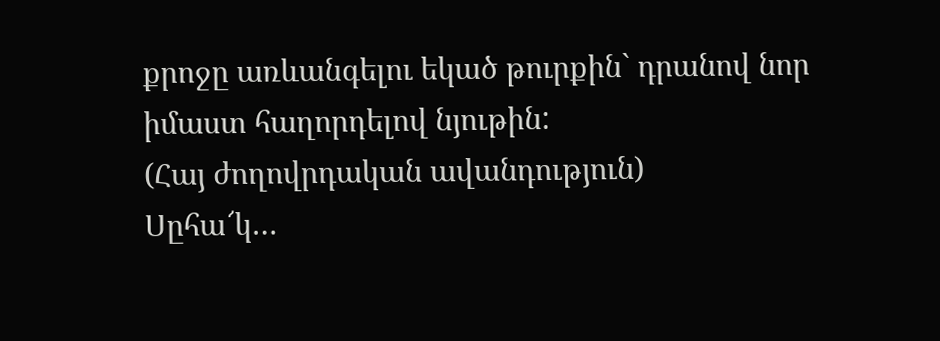քրոջը առևանգելու եկած թուրքին` դրանով նոր իմաստ հաղորդելով նյութին:
(Հայ ժողովրդական ավանդություն)
Սըհա՜կ…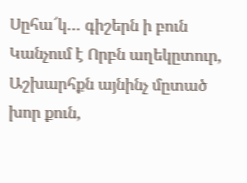Սըհա՜կ… գիշերն ի բուն
Կանչում է Որբն աղեկըտուր,
Աշխարհքն այնինչ մըտած խոր քուն,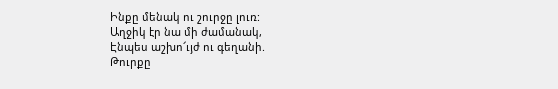Ինքը մենակ ու շուրջը լուռ:
Աղջիկ էր նա մի ժամանակ,
Էնպես աշխո՜ւյժ ու գեղանի.
Թուրքը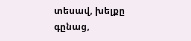տեսավ, խելքը գընաց,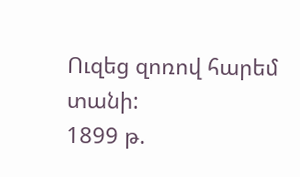Ուզեց զոռով հարեմ տանի:
1899 թ.